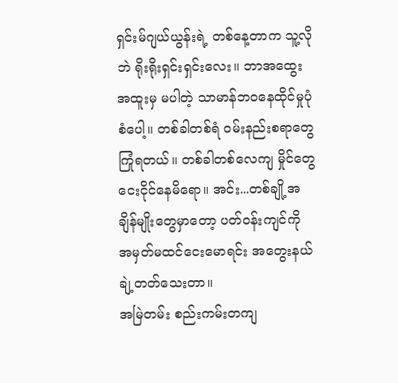ရှင်းမ်ဂျယ်ယွန်းရဲ့ တစ်နေ့တာက သူ့လိုဘဲ ရိုးရိုးရှင်းရှင်းလေး။ ဘာအထွေးအထူးမှ မပါတဲ့ သာမာန်ဘဝနေထိုင်မှုပုံစံပေါ့။ တစ်ခါတစ်ရံ ဝမ်းနည်းစရာတွေကြုံရတယ်။ တစ်ခါတစ်လေကျ မှိုင်တွေငေးငိုင်နေမိရော။ အင်း...တစ်ချို့အချိန်မျိုးတွေမှာတော့ ပတ်ဝန်းကျင်ကို အမှတ်မထင်ငေးမောရင်း အတွေးနယ်ချဲ့တတ်သေးတာ။
အမြဲတမ်း စည်းကမ်းတကျ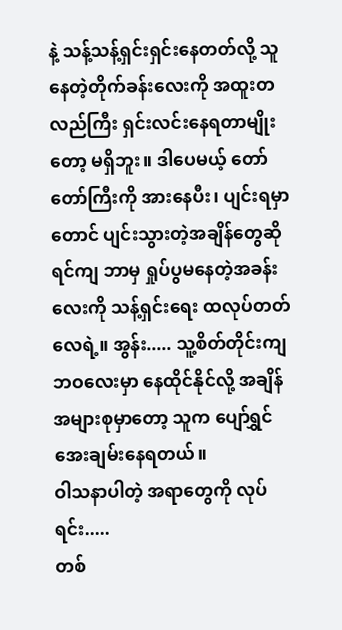နဲ့ သန့်သန့်ရှင်းရှင်းနေတတ်လို့ သူနေတဲ့တိုက်ခန်းလေးကို အထူးတလည်ကြီး ရှင်းလင်းနေရတာမျိုးတော့ မရှိဘူး။ ဒါပေမယ့် တော်တော်ကြီးကို အားနေပီး၊ ပျင်းရမှာတောင် ပျင်းသွားတဲ့အချိန်တွေဆိုရင်ကျ ဘာမှ ရှုပ်ပွမနေတဲ့အခန်းလေးကို သန့်ရှင်းရေး ထလုပ်တတ်လေရဲ့။ အွန်း..... သူ့စိတ်တိုင်းကျ ဘဝလေးမှာ နေထိုင်နိုင်လို့ အချိန်အများစုမှာတော့ သူက ပျော်ရွှင်အေးချမ်းနေရတယ်။
ဝါသနာပါတဲ့ အရာတွေကို လုပ်ရင်း.....
တစ်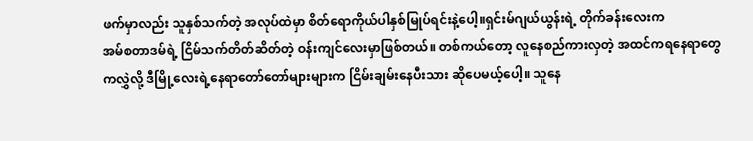ဖက်မှာလည်း သူနှစ်သက်တဲ့ အလုပ်ထဲမှာ စိတ်ရောကိုယ်ပါနှစ်မြုပ်ရင်းနဲ့ပေါ့။ရှင်းမ်ဂျယ်ယွန်းရဲ့ တိုက်ခန်းလေးက
အမ်စတာဒမ်ရဲ့ ငြိမ်သက်တိတ်ဆိတ်တဲ့ ဝန်းကျင်လေးမှာဖြစ်တယ်။ တစ်ကယ်တော့ လူနေစည်ကားလှတဲ့ အထင်ကရနေရာတွေကလွှဲလို့ ဒီမြို့လေးရဲ့နေရာတော်တော်များများက ငြိမ်းချမ်းနေပီးသား ဆိုပေမယ့်ပေါ့။ သူနေ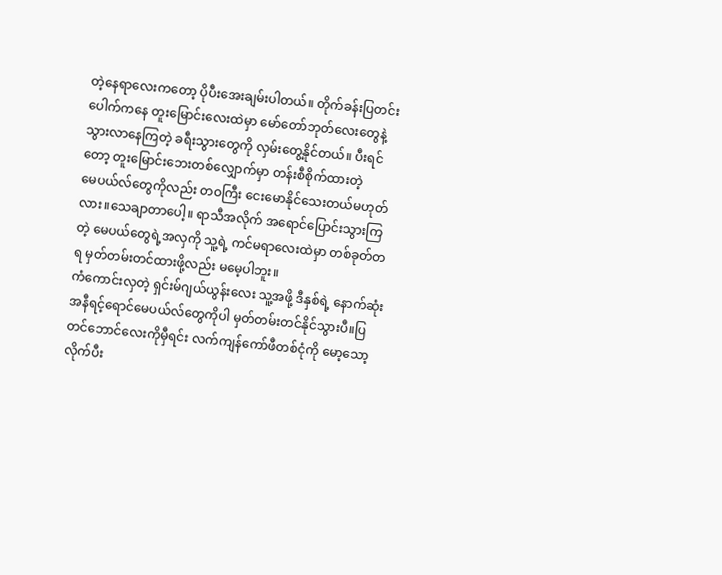တဲ့နေရာလေးကတော့ ပိုပီးအေးချမ်းပါတယ်။ တိုက်ခန်းပြတင်းပေါက်ကနေ တူးမြောင်းလေးထဲမှာ မော်တော်ဘုတ်လေးတွေနဲ့ သွားလာနေကြတဲ့ ခရီးသွားတွေကို လှမ်းတွေ့နိုင်တယ်။ ပီးရင်တော့ တူးမြောင်းဘေးတစ်လျှောက်မှာ တန်းစီစိုက်ထားတဲ့
မေပယ်လ်တွေကိုလည်း တဝကြီး ငေးမောနိုင်သေးတယ်မဟုတ်လား။သေချာတာပေါ့။ ရာသီအလိုက် အရောင်ပြောင်းသွားကြတဲ့ မေပယ်တွေရဲ့အလှကို သူ့ရဲ့ ကင်မရာလေးထဲမှာ တစ်ခုတ်တရ မှတ်တမ်းတင်ထားဖို့လည်း မမေ့ပါဘူး။
ကံကောင်းလှတဲ့ ရှင်းမ်ဂျယ်ယွန်းလေး သူ့အဖို့ ဒီနှစ်ရဲ့ နောက်ဆုံး အနီရင့်ရောင်မေပယ်လ်တွေကိုပါ မှတ်တမ်းတင်နိုင်သွားပီ။ပြတင်ဘောင်လေးကိုမှီရင်း လက်ကျန်ကော်ဖီတစ်ငုံကို မော့သော့လိုက်ပီး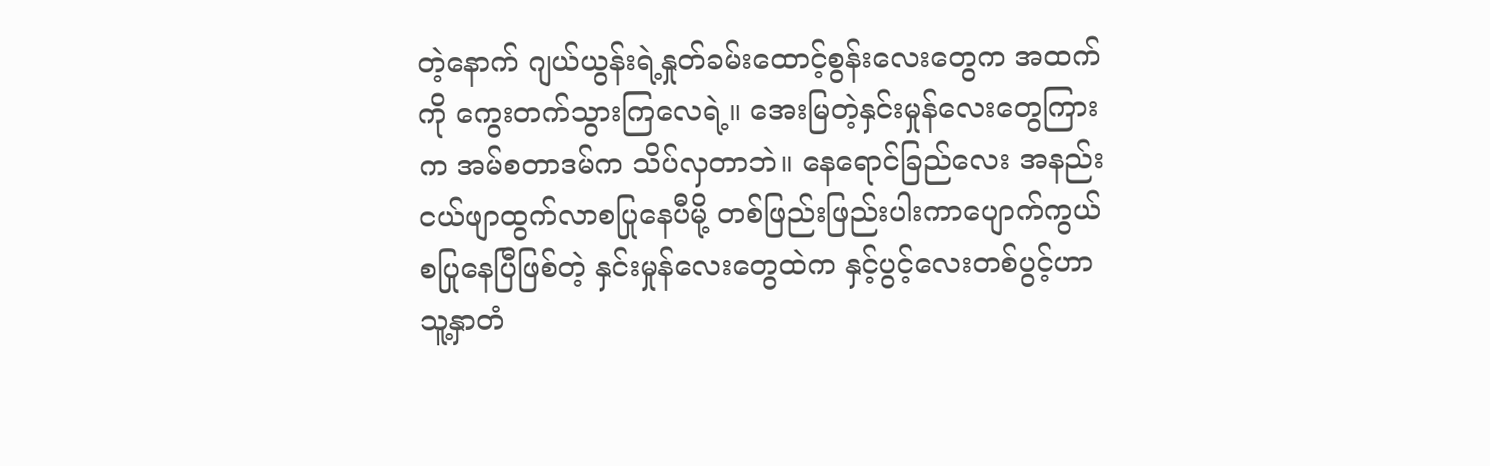တဲ့နောက် ဂျယ်ယွန်းရဲ့နှုတ်ခမ်းထောင့်စွန်းလေးတွေက အထက်ကို ကွေးတက်သွားကြလေရဲ့။ အေးမြတဲ့နှင်းမှုန်လေးတွေကြားက အမ်စတာဒမ်က သိပ်လှတာဘဲ။ နေရောင်ခြည်လေး အနည်းငယ်ဖျာထွက်လာစပြုနေပီမို့ တစ်ဖြည်းဖြည်းပါးကာပျောက်ကွယ်စပြုနေပြီဖြစ်တဲ့ နှင်းမှုန်လေးတွေထဲက နှင့်ပွင့်လေးတစ်ပွင့်ဟာ သူ့နှာတံ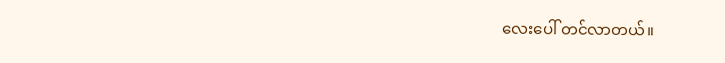လေးပေါ် တင်လာတယ်။